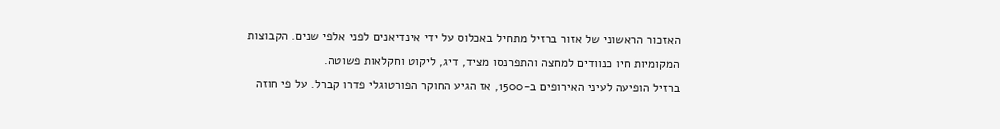האזכור הראשוני של אזור ברזיל מתחיל באכלוס על ידי אינדיאנים לפני אלפי שנים. הקבוצות המקומיות חיו כנוודים למחצה והתפרנסו מציד, דיג, ליקוט וחקלאות פשוטה.
ברזיל הופיעה לעיני האירופים ב-1500, אז הגיע החוקר הפורטוגלי פדרו קברל. על פי חוזה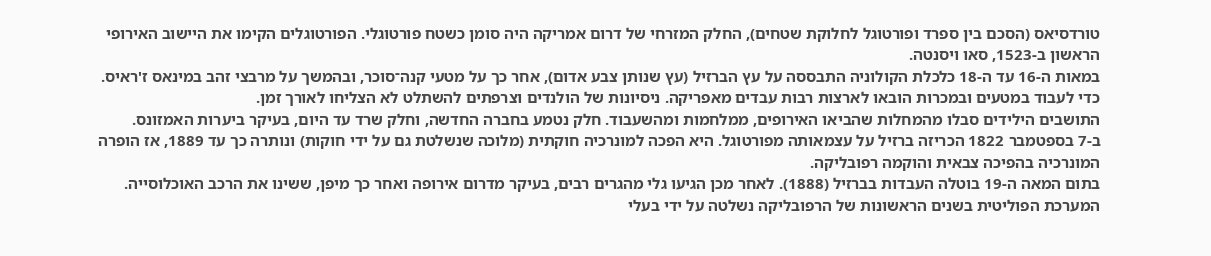טורדסיאס (הסכם בין ספרד ופורטוגל לחלוקת שטחים), החלק המזרחי של דרום אמריקה היה סומן כשטח פורטוגלי. הפורטוגלים הקימו את היישוב האירופי הראשון ב-1523, סאו ויסנטה.
במאות ה-16 עד ה-18 כלכלת הקולוניה התבססה על עץ הברזיל (עץ שנותן צבע אדום), אחר כך על מטעי קנה־סוכר, ובהמשך על מרבצי זהב במינאס ז'ראיס. כדי לעבוד במטעים ובמכרות הובאו לארצות רבות עבדים מאפריקה. ניסיונות של הולנדים וצרפתים להשתלט לא הצליחו לאורך זמן.
התושבים הילידים סבלו מהמחלות שהביאו האירופים, ממלחמות ומהשעבוד. חלק נטמע בחברה החדשה, וחלק שרד עד היום, בעיקר ביערות האמזונס.
ב-7 בספטמבר 1822 הכריזה ברזיל על עצמאותה מפורטוגל. היא הפכה למונרכיה חוקתית (מלוכה שנשלטת גם על ידי חוקות) ונותרה כך עד 1889, אז הופרה המונרכיה בהפיכה צבאית והוקמה רפובליקה.
בתום המאה ה-19 בוטלה העבדות בברזיל (1888). לאחר מכן הגיעו גלי מהגרים רבים, בעיקר מדרום אירופה ואחר כך מיפן, ששינו את הרכב האוכלוסייה.
המערכת הפוליטית בשנים הראשונות של הרפובליקה נשלטה על ידי בעלי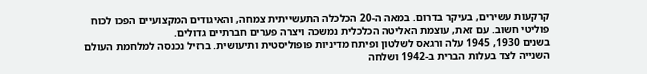קרקעות עשירים, בעיקר בדרום. במאה ה-20 הכלכלה התעשייתית צמחה, והאיגודים המקצועיים הפכו לכוח פוליטי חשוב. עם זאת, עוצמת האליטה הכלכלית נמשכה ויצרה פערים חברתיים גדולים.
בשנים 1930, 1945 עלה ורגאס לשלטון ופיתח מדיניות פופוליסטית ותיעושית. ברזיל נכנסה למלחמת העולם השנייה לצד בעלות הברית ב-1942 ושלחה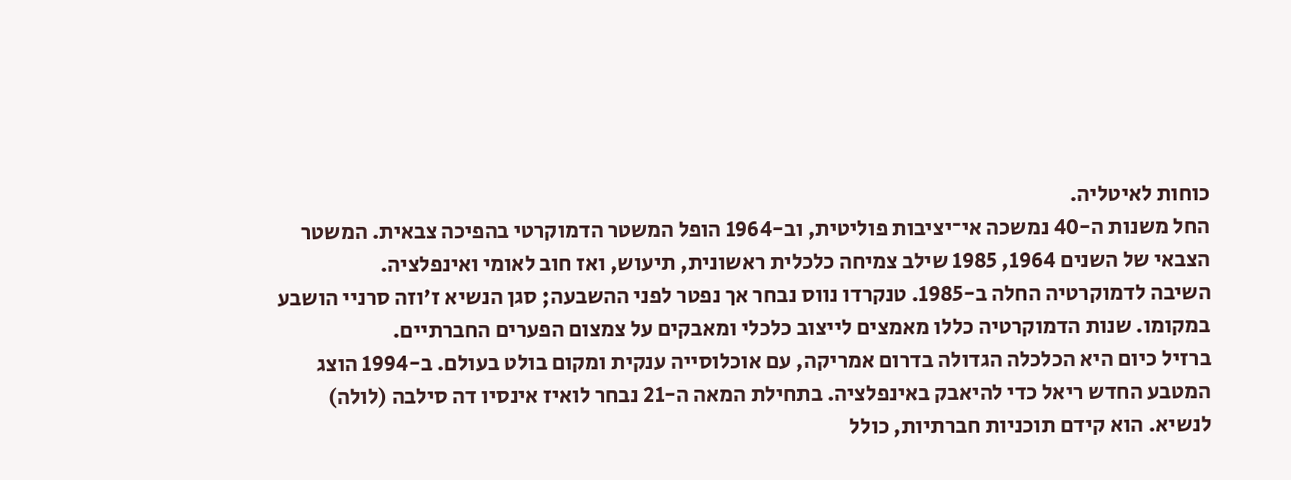כוחות לאיטליה.
החל משנות ה-40 נמשכה אי־יציבות פוליטית, וב-1964 הופל המשטר הדמוקרטי בהפיכה צבאית. המשטר הצבאי של השנים 1964, 1985 שילב צמיחה כלכלית ראשונית, תיעוש, ואז חוב לאומי ואינפלציה.
השיבה לדמוקרטיה החלה ב-1985. טנקרדו נווס נבחר אך נפטר לפני ההשבעה; סגן הנשיא ז'וזה סרניי הושבע במקומו. שנות הדמוקרטיה כללו מאמצים לייצוב כלכלי ומאבקים על צמצום הפערים החברתיים.
ברזיל כיום היא הכלכלה הגדולה בדרום אמריקה, עם אוכלוסייה ענקית ומקום בולט בעולם. ב-1994 הוצג המטבע החדש ריאל כדי להיאבק באינפלציה. בתחילת המאה ה-21 נבחר לואיז אינסיו דה סילבה (לולה) לנשיא. הוא קידם תוכניות חברתיות, כולל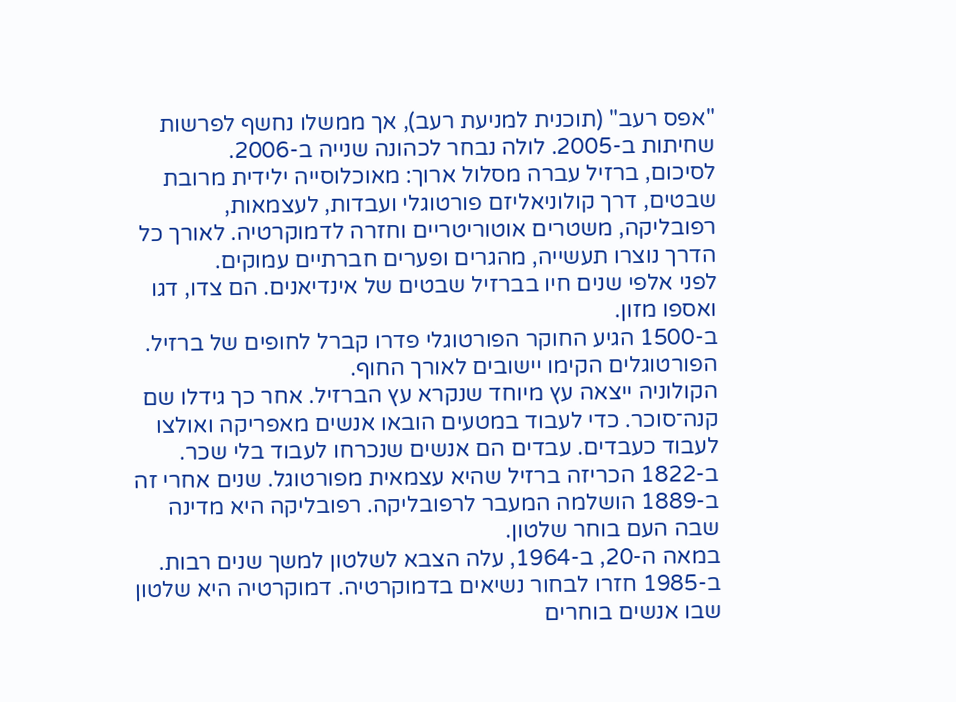"אפס רעב" (תוכנית למניעת רעב), אך ממשלו נחשף לפרשות שחיתות ב-2005. לולה נבחר לכהונה שנייה ב-2006.
לסיכום, ברזיל עברה מסלול ארוך: מאוכלוסייה ילידית מרובת שבטים, דרך קולוניאליזם פורטוגלי ועבדות, לעצמאות, רפובליקה, משטרים אוטוריטריים וחזרה לדמוקרטיה. לאורך כל הדרך נוצרו תעשייה, מהגרים ופערים חברתיים עמוקים.
לפני אלפי שנים חיו בברזיל שבטים של אינדיאנים. הם צדו, דגו ואספו מזון.
ב-1500 הגיע החוקר הפורטוגלי פדרו קברל לחופים של ברזיל. הפורטוגלים הקימו יישובים לאורך החוף.
הקולוניה ייצאה עץ מיוחד שנקרא עץ הברזיל. אחר כך גידלו שם קנה־סוכר. כדי לעבוד במטעים הובאו אנשים מאפריקה ואולצו לעבוד כעבדים. עבדים הם אנשים שנכרחו לעבוד בלי שכר.
ב-1822 הכריזה ברזיל שהיא עצמאית מפורטוגל. שנים אחרי זה ב-1889 הושלמה המעבר לרפובליקה. רפובליקה היא מדינה שבה העם בוחר שלטון.
במאה ה-20, ב-1964, עלה הצבא לשלטון למשך שנים רבות. ב-1985 חזרו לבחור נשיאים בדמוקרטיה. דמוקרטיה היא שלטון שבו אנשים בוחרים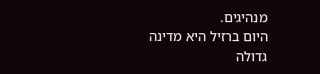מנהיגים.
היום ברזיל היא מדינה גדולה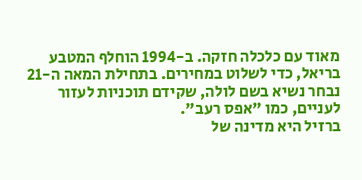מאוד עם כלכלה חזקה. ב-1994 הוחלף המטבע בריאל, כדי לשלוט במחירים. בתחילת המאה ה-21 נבחר נשיא בשם לולה, שקידם תוכניות לעזור לעניים, כמו "אפס רעב".
ברזיל היא מדינה של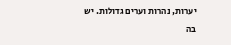יערות, נהרות וערים גדולות. יש בה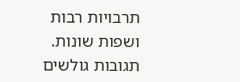תרבויות רבות ושפות שונות.
תגובות גולשים